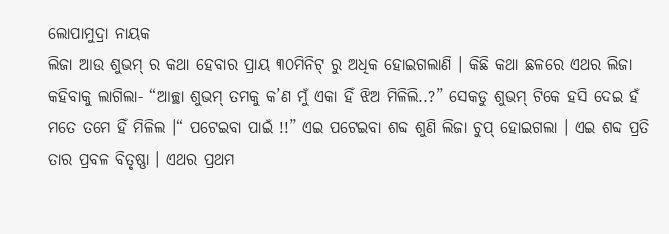ଲୋପାମୁଦ୍ରା ନାୟକ
ଲିଜା ଆଉ ଶୁଭମ୍ ର କଥା ହେବାର ପ୍ରାୟ ୩୦ମିନିଟ୍ ରୁ ଅଧିକ ହୋଇଗଲାଣି । କିଛି କଥା ଛଳରେ ଏଥର ଲିଜା କହିବାକୁ ଲାଗିଲା- “ଆଚ୍ଛା ଶୁଭମ୍ ତମକୁ କ’ଣ ମୁଁ ଏକା ହିଁ ଝିଅ ମିଳିଲି..?” ସେକଡୁ ଶୁଭମ୍ ଟିକେ ହସି ଦେଇ ହଁ ମତେ ତମେ ହିଁ ମିଳିଲ ।“ ପଟେଇବା ପାଇଁ !!” ଏଇ ପଟେଇବା ଶବ୍ଦ ଶୁଣି ଲିଜା ଚୁପ୍ ହୋଇଗଲା । ଏଇ ଶବ୍ଦ ପ୍ରତି ତାର ପ୍ରବଳ ବିତୃଷ୍ଣା । ଏଥର ପ୍ରଥମ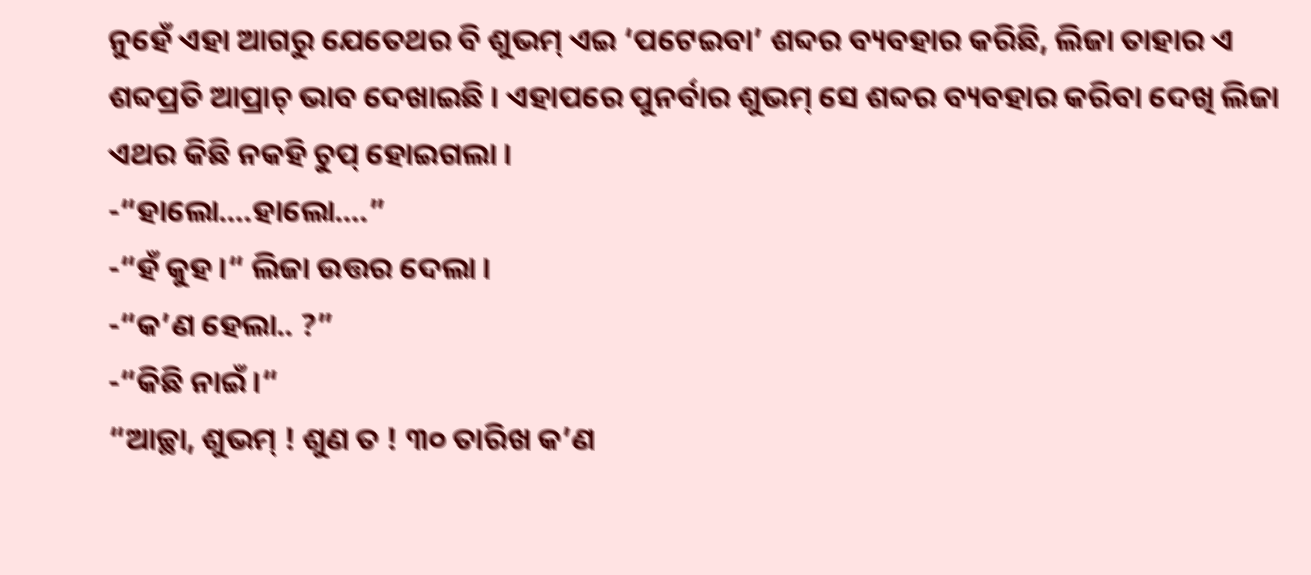ନୁହେଁ ଏହା ଆଗରୁ ଯେତେଥର ବି ଶୁଭମ୍ ଏଇ ‘ପଟେଇବା’ ଶବ୍ଦର ବ୍ୟବହାର କରିଛି, ଲିଜା ତାହାର ଏ ଶବ୍ଦପ୍ରତି ଆପ୍ରାଚ୍ ଭାବ ଦେଖାଇଛି । ଏହାପରେ ପୁନର୍ବାର ଶୁଭମ୍ ସେ ଶବ୍ଦର ବ୍ୟବହାର କରିବା ଦେଖି ଲିଜା ଏଥର କିଛି ନକହି ଚୁପ୍ ହୋଇଗଲା ।
-“ହାଲୋ….ହାଲୋ….”
-“ହଁ କୁହ ।“ ଲିଜା ଉତ୍ତର ଦେଲା ।
-“କ’ଣ ହେଲା.. ?”
-“କିଛି ନାଇଁ ।“
“ଆଚ୍ଛା, ଶୁଭମ୍ ! ଶୁଣ ତ ! ୩୦ ତାରିଖ କ’ଣ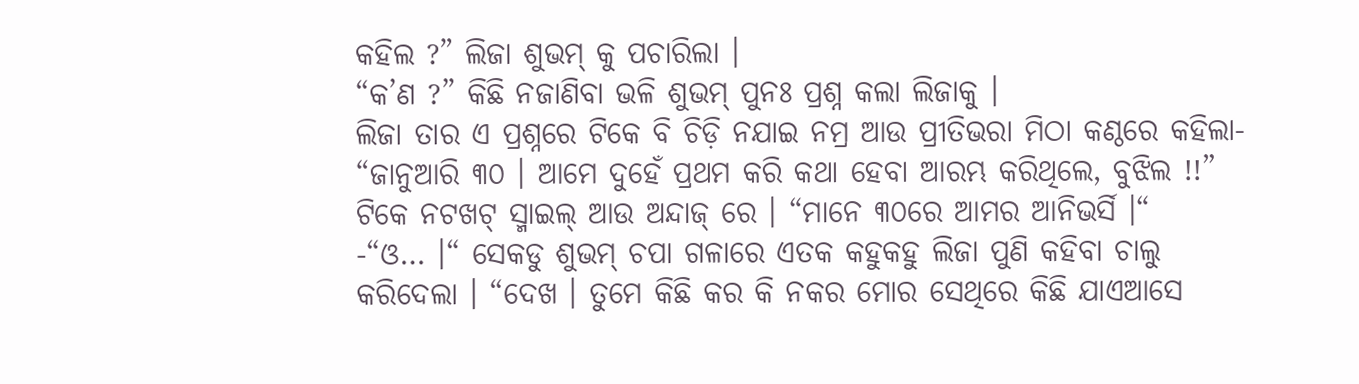କହିଲ ?” ଲିଜା ଶୁଭମ୍ କୁ ପଚାରିଲା ।
“କ’ଣ ?” କିଛି ନଜାଣିବା ଭଳି ଶୁଭମ୍ ପୁନଃ ପ୍ରଶ୍ନ କଲା ଲିଜାକୁ ।
ଲିଜା ତାର ଏ ପ୍ରଶ୍ନରେ ଟିକେ ବି ଚିଡ଼ି ନଯାଇ ନମ୍ର ଆଉ ପ୍ରୀତିଭରା ମିଠା କଣ୍ଠରେ କହିଲା- “ଜାନୁଆରି ୩୦ । ଆମେ ଦୁହେଁ ପ୍ରଥମ କରି କଥା ହେବା ଆରମ୍ଭ କରିଥିଲେ, ବୁଝିଲ !!” ଟିକେ ନଟଖଟ୍ ସ୍ମାଇଲ୍ ଆଉ ଅନ୍ଦାଜ୍ ରେ । “ମାନେ ୩୦ରେ ଆମର ଆନିଭର୍ସି ।“
-“ଓ… ।“ ସେକଡୁ ଶୁଭମ୍ ଚପା ଗଳାରେ ଏତକ କହୁକହୁ ଲିଜା ପୁଣି କହିବା ଚାଲୁ କରିଦେଲା । “ଦେଖ । ତୁମେ କିଛି କର କି ନକର ମୋର ସେଥିରେ କିଛି ଯାଏଆସେ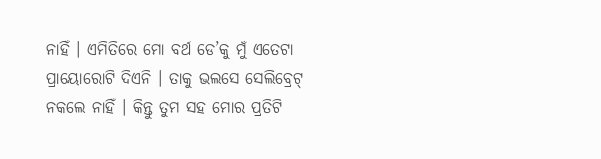ନାହିଁ । ଏମିତିରେ ମୋ ବର୍ଥ ଡେ’କୁ ମୁଁ ଏତେଟା ପ୍ରାୟୋରୋଟି ଦିଏନି । ତାକୁ ଭଲସେ ସେଲିବ୍ରେଟ୍ ନକଲେ ନାହିଁ । କିନ୍ତୁ ତୁମ ସହ ମୋର ପ୍ରତିଟି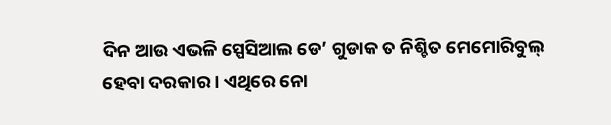ଦିନ ଆଉ ଏଭଳି ସ୍ପେସିଆଲ ଡେ’ ଗୁଡାକ ତ ନିଶ୍ଚିତ ମେମୋରିବୁଲ୍ ହେବା ଦରକାର । ଏଥିରେ ନୋ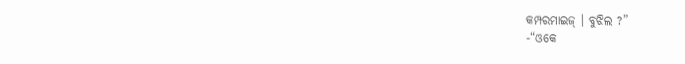କମ୍ପରମାଇଜ୍ । ବୁଝିଲ ?”
-“ଓକେ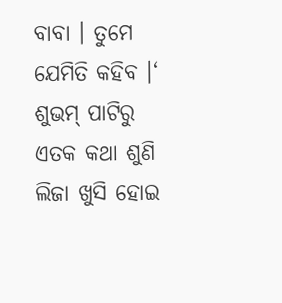ବାବା । ତୁମେ ଯେମିତି କହିବ ।‘
ଶୁଭମ୍ ପାଟିରୁ ଏତକ କଥା ଶୁଣି ଲିଜା ଖୁସି ହୋଇ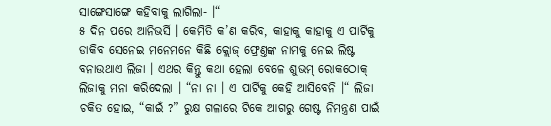ସାଙ୍ଗେସାଙ୍ଗେ କହିବାକୁ ଲାଗିଲା- ।“
୫ ଦିନ ପରେ ଆନିଭର୍ସି । କେମିତି କ’ଣ କରିବ, କାହାକୁ କାହାକୁ ଏ ପାର୍ଟିକୁ ଡାକିବ ସେନେଇ ମନେମନେ କିଛି କ୍ଲୋଜ୍ ଫ୍ରେଣ୍ତଙ୍କ ନାମକୁ ନେଇ ଲିଷ୍ଟ ବନାଉଥାଏ ଲିଜା । ଏଥର କିନ୍ତୁ କଥା ହେଲା ବେଳେ ଶୁଭମ୍ ରୋକଠୋକ୍ ଲିଜାକୁ ମନା କରିଦେଲା । “ନା ନା । ଏ ପାର୍ଟିକୁ କେହି ଆସିବେନି ।“ ଲିଜା ଚକିତ ହୋଇ, “କାଇଁ ?” ରୁକ୍ଷ ଗଳାରେ ଟିକେ ଆଗରୁ ଗେଷ୍ଟ ନିମନ୍ତ୍ରଣ ପାଇଁ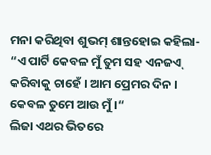ମନା କରିଥିବା ଶୁଭମ୍ ଶାନ୍ତହୋଇ କହିଲା- “ଏ ପାର୍ଟି କେବଳ ମୁଁ ତୁମ ସହ ଏନଜଏ୍ କରିବାକୁ ଚାହେଁ । ଆମ ପ୍ରେମର ଦିନ । କେବଳ ତୁମେ ଆଉ ମୁଁ ।“
ଲିଜା ଏଥର ଭିତରେ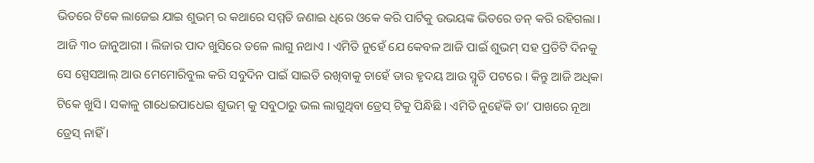ଭିତରେ ଟିକେ ଲାଜେଇ ଯାଇ ଶୁଭମ୍ ର କଥାରେ ସମ୍ମତି ଜଣାଇ ଧିରେ ଓକେ କରି ପାର୍ଟିକୁ ଉଭୟଙ୍କ ଭିତରେ ଡନ୍ କରି ରହିଗଲା ।
ଆଜି ୩୦ ଜାନୁଆରୀ । ଲିଜାର ପାଦ ଖୁସିରେ ତଳେ ଲାଗୁ ନଥାଏ । ଏମିତି ନୁହେଁ ଯେ କେବଳ ଆଜି ପାଇଁ ଶୁଭମ୍ ସହ ପ୍ରତିଟି ଦିନକୁ ସେ ସ୍ପେସଆଲ୍ ଆଉ ମେମୋରିବୁଲ କରି ସବୁଦିନ ପାଇଁ ସାଇତି ରଖିବାକୁ ଚାହେଁ ତାର ହୃଦୟ ଆଉ ସ୍ମୃତି ପଟରେ । କିନ୍ତୁ ଆଜି ଅଧିକା ଟିକେ ଖୁସି । ସକାଳୁ ଗାଧେଇପାଧେଇ ଶୁଭମ୍ କୁ ସବୁଠାରୁ ଭଲ ଲାଗୁଥିବା ଡ୍ରେସ୍ ଟିକୁ ପିନ୍ଧିଛି । ଏମିତି ନୁହେଁକି ତା’ ପାଖରେ ନୂଆ ଡ୍ରେସ୍ ନାହିଁ ।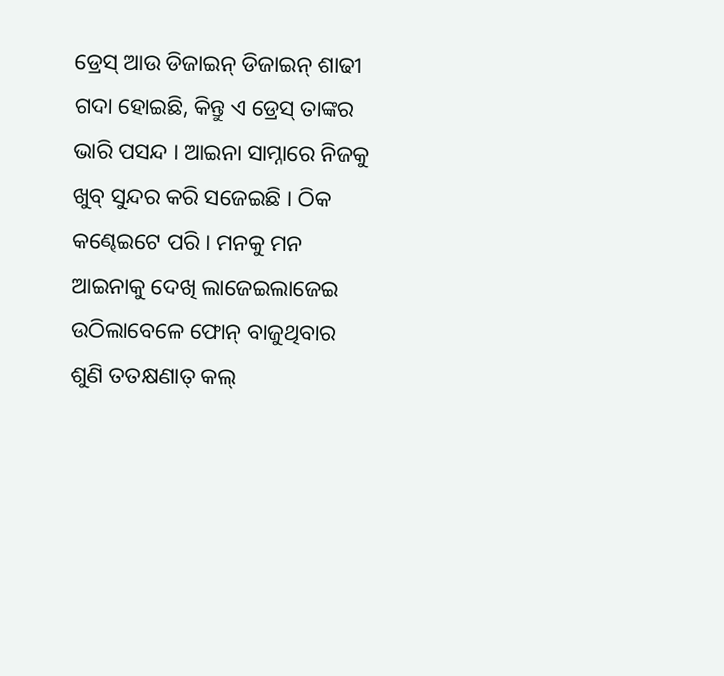ଡ୍ରେସ୍ ଆଉ ଡିଜାଇନ୍ ଡିଜାଇନ୍ ଶାଢୀ ଗଦା ହୋଇଛି, କିନ୍ତୁ ଏ ଡ୍ରେସ୍ ତାଙ୍କର ଭାରି ପସନ୍ଦ । ଆଇନା ସାମ୍ନାରେ ନିଜକୁ ଖୁବ୍ ସୁନ୍ଦର କରି ସଜେଇଛି । ଠିକ କଣ୍ଢେଇଟେ ପରି । ମନକୁ ମନ ଆଇନାକୁ ଦେଖି ଲାଜେଇଲାଜେଇ ଉଠିଲାବେଳେ ଫୋନ୍ ବାଜୁଥିବାର ଶୁଣି ତତକ୍ଷଣାତ୍ କଲ୍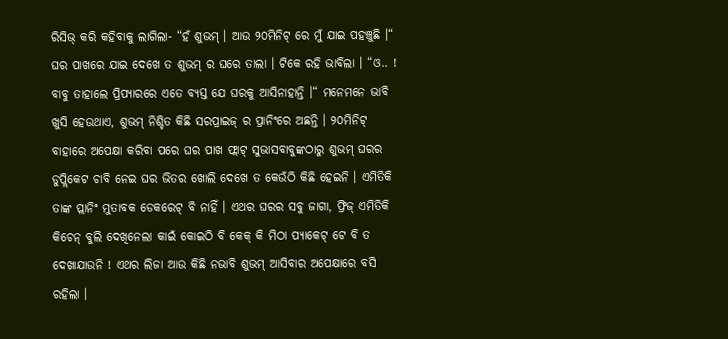ରିସିଭ୍ କରି କହିବାକୁ ଲାଗିଲା- “ହଁ ଶୁଭମ୍ । ଆଉ ୨୦ମିନିଟ୍ ରେ ମୁଁ ଯାଇ ପହଞ୍ଚୁଛି ।“
ଘର ପାଖରେ ଯାଇ ଦେଖେ ତ ଶୁଭମ୍ ର ଘରେ ତାଲା । ଟିକେ ରହି ଭାବିଲା । “ଓ.. ! ବାବୁ ତାହାଲେ ପ୍ରିପ୍ୟାରରେ ଏତେ ବ୍ୟସ୍ତ ଯେ ଘରକୁ ଆସିନାହାନ୍ତି ।“ ମନେମନେ ଭାବି ଖୁସି ହେଉଥାଏ, ଶୁଭମ୍ ନିଶ୍ଚିତ କିଛି ସରପ୍ରାଇଜ୍ ର ପ୍ରାନିଂରେ ଅଛନ୍ତି । ୨୦ମିନିଟ୍ ବାହାରେ ଅପେକ୍ଷା କରିବା ପରେ ଘର ପାଖ ଫ୍ଲାଟ୍ ସୁଭାସବାବୁଙ୍କଠାରୁ ଶୁଭମ୍ ଘରର ଡୁପ୍ଲିକେଟ ଚାବି ନେଇ ଘର ଭିତର ଖୋଲି ଦେଖେ ତ କେଉଁଠି କିଛି ହେଇନି । ଏମିତିକି ତାଙ୍କ ପ୍ଲାନିଂ ମୁତାବକ ଡେକରେଟ୍ ବି ନାହିଁ । ଏଥର ଘରର ସବୁ ଜାଗା, ଫ୍ରିଜ୍ ଏମିତିକି କିଚେନ୍ ବୁଲି ଦେଖିନେଲା କାଇଁ କୋଇଠି ବି କେକ୍ କି ମିଠା ପ୍ୟାକେଟ୍ ଟେ ବି ତ ଦେଖାଯାଉନି ! ଏଥର ଲିଜା ଆଉ କିଛି ନଭାବି ଶୁଭମ୍ ଆସିବାର ଅପେକ୍ଷାରେ ବସି ରହିଲା ।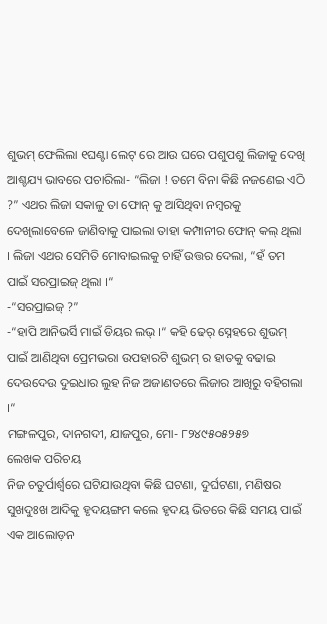ଶୁଭମ୍ ଫେଲିଲା ୧ଘଣ୍ଟା ଲେଟ୍ ରେ ଆଉ ଘରେ ପଶୁପଶୁ ଲିଜାକୁ ଦେଖି ଆଶ୍ଚଯ୍ୟ ଭାବରେ ପଚାରିଲା- “ଲିଜା ! ତମେ ବିନା କିଛି ନଜଣେଇ ଏଠି ?” ଏଥର ଲିଜା ସକାଳୁ ତା ଫୋନ୍ କୁ ଆସିଥିବା ନମ୍ବରକୁ ଦେଖିଲାବେଳେ ଜାଣିବାକୁ ପାଇଲା ତାହା କମ୍ପାନୀର ଫୋନ୍ କଲ୍ ଥିଲା । ଲିଜା ଏଥର ସେମିତି ମୋବାଇଲକୁ ଚାହିଁ ଉତ୍ତର ଦେଲା, “ହଁ ତମ ପାଇଁ ସରପ୍ରାଇଜ୍ ଥିଲା ।“
-“ସରପ୍ରାଇଜ୍ ?”
-“ହାପି ଆନିଭର୍ସି ମାଇଁ ଡିୟର ଲଭ୍ ।“ କହି ଢେର୍ ସ୍ନେହରେ ଶୁଭମ୍ ପାଇଁ ଆଣିଥିବା ପ୍ରେମଭରା ଉପହାରଟି ଶୁଭମ୍ ର ହାତକୁ ବଢାଇ ଦେଉଦେଉ ଦୁଇଧାର ଲୁହ ନିଜ ଅଜାଣତରେ ଲିଜାର ଆଖିରୁ ବହିଗଲା ।“
ମଙ୍ଗଳପୁର, ଦାନଗଦୀ, ଯାଜପୁର, ମୋ- ୮୨୪୯୫୦୫୨୫୭
ଲେଖକ ପରିଚୟ
ନିଜ ଚତୁର୍ପାର୍ଶ୍ଵରେ ଘଟିଯାଉଥିବା କିଛି ଘଟଣା, ଦୁର୍ଘଟଣା, ମଣିଷର ସୁଖଦୁଃଖ ଆଦିକୁ ହୃଦୟଙ୍ଗମ କଲେ ହୃଦୟ ଭିତରେ କିଛି ସମୟ ପାଇଁ ଏକ ଆଲୋଡ଼ନ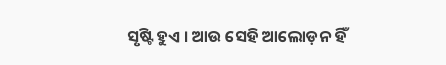ସୃଷ୍ଟି ହୁଏ । ଆଉ ସେହି ଆଲୋଡ଼ନ ହିଁ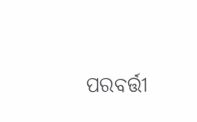ପରବର୍ତ୍ତୀ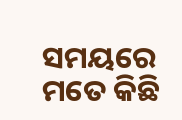ସମୟରେ ମତେ କିଛି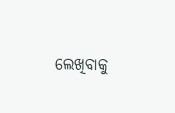ଲେଖିବାକୁ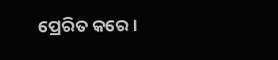ପ୍ରେରିତ କରେ ।